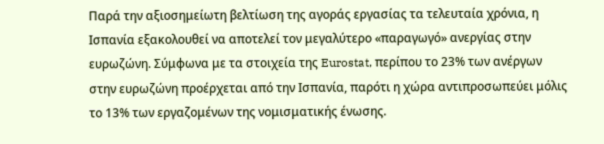Παρά την αξιοσημείωτη βελτίωση της αγοράς εργασίας τα τελευταία χρόνια, η Ισπανία εξακολουθεί να αποτελεί τον μεγαλύτερο «παραγωγό» ανεργίας στην ευρωζώνη. Σύμφωνα με τα στοιχεία της Eurostat, περίπου το 23% των ανέργων στην ευρωζώνη προέρχεται από την Ισπανία, παρότι η χώρα αντιπροσωπεύει μόλις το 13% των εργαζομένων της νομισματικής ένωσης.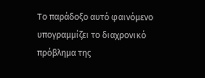Το παράδοξο αυτό φαινόμενο υπογραμμίζει το διαχρονικό πρόβλημα της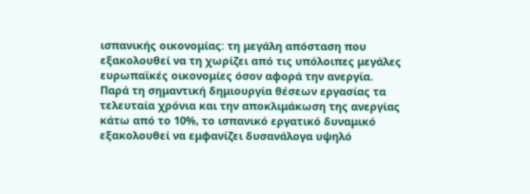ισπανικής οικονομίας: τη μεγάλη απόσταση που εξακολουθεί να τη χωρίζει από τις υπόλοιπες μεγάλες ευρωπαϊκές οικονομίες όσον αφορά την ανεργία. Παρά τη σημαντική δημιουργία θέσεων εργασίας τα τελευταία χρόνια και την αποκλιμάκωση της ανεργίας κάτω από το 10%, το ισπανικό εργατικό δυναμικό εξακολουθεί να εμφανίζει δυσανάλογα υψηλό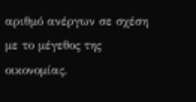αριθμό ανέργων σε σχέση με το μέγεθος της οικονομίας.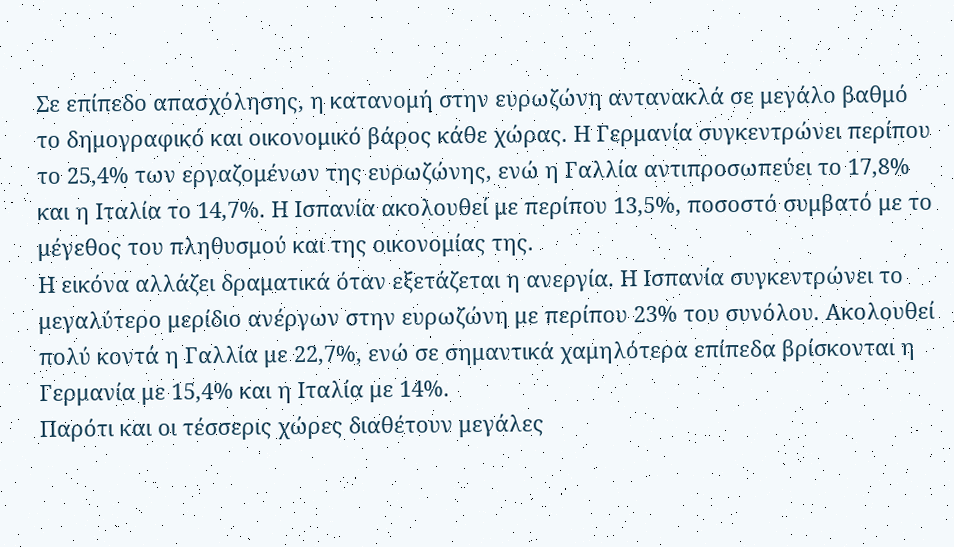Σε επίπεδο απασχόλησης, η κατανομή στην ευρωζώνη αντανακλά σε μεγάλο βαθμό το δημογραφικό και οικονομικό βάρος κάθε χώρας. Η Γερμανία συγκεντρώνει περίπου το 25,4% των εργαζομένων της ευρωζώνης, ενώ η Γαλλία αντιπροσωπεύει το 17,8% και η Ιταλία το 14,7%. Η Ισπανία ακολουθεί με περίπου 13,5%, ποσοστό συμβατό με το μέγεθος του πληθυσμού και της οικονομίας της.
Η εικόνα αλλάζει δραματικά όταν εξετάζεται η ανεργία. Η Ισπανία συγκεντρώνει το μεγαλύτερο μερίδιο ανέργων στην ευρωζώνη με περίπου 23% του συνόλου. Ακολουθεί πολύ κοντά η Γαλλία με 22,7%, ενώ σε σημαντικά χαμηλότερα επίπεδα βρίσκονται η Γερμανία με 15,4% και η Ιταλία με 14%.
Παρότι και οι τέσσερις χώρες διαθέτουν μεγάλες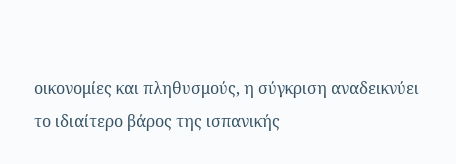οικονομίες και πληθυσμούς, η σύγκριση αναδεικνύει το ιδιαίτερο βάρος της ισπανικής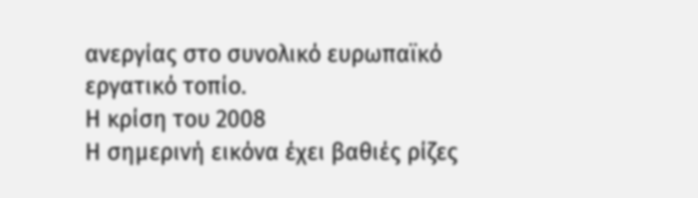ανεργίας στο συνολικό ευρωπαϊκό εργατικό τοπίο.
Η κρίση του 2008
Η σημερινή εικόνα έχει βαθιές ρίζες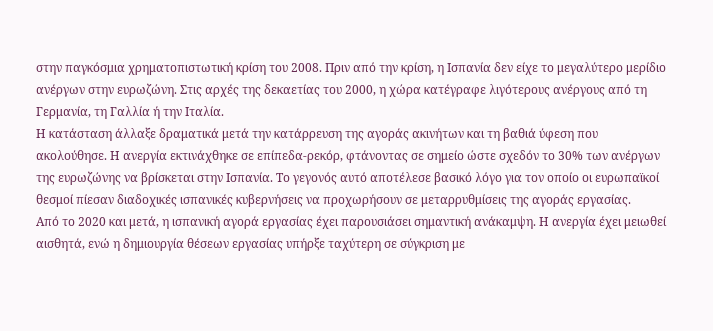στην παγκόσμια χρηματοπιστωτική κρίση του 2008. Πριν από την κρίση, η Ισπανία δεν είχε το μεγαλύτερο μερίδιο ανέργων στην ευρωζώνη. Στις αρχές της δεκαετίας του 2000, η χώρα κατέγραφε λιγότερους ανέργους από τη Γερμανία, τη Γαλλία ή την Ιταλία.
Η κατάσταση άλλαξε δραματικά μετά την κατάρρευση της αγοράς ακινήτων και τη βαθιά ύφεση που ακολούθησε. Η ανεργία εκτινάχθηκε σε επίπεδα-ρεκόρ, φτάνοντας σε σημείο ώστε σχεδόν το 30% των ανέργων της ευρωζώνης να βρίσκεται στην Ισπανία. Το γεγονός αυτό αποτέλεσε βασικό λόγο για τον οποίο οι ευρωπαϊκοί θεσμοί πίεσαν διαδοχικές ισπανικές κυβερνήσεις να προχωρήσουν σε μεταρρυθμίσεις της αγοράς εργασίας.
Από το 2020 και μετά, η ισπανική αγορά εργασίας έχει παρουσιάσει σημαντική ανάκαμψη. Η ανεργία έχει μειωθεί αισθητά, ενώ η δημιουργία θέσεων εργασίας υπήρξε ταχύτερη σε σύγκριση με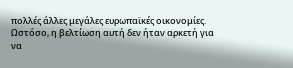πολλές άλλες μεγάλες ευρωπαϊκές οικονομίες.
Ωστόσο, η βελτίωση αυτή δεν ήταν αρκετή για να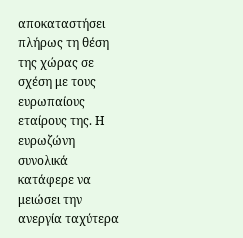αποκαταστήσει πλήρως τη θέση της χώρας σε σχέση με τους ευρωπαίους εταίρους της. Η ευρωζώνη συνολικά κατάφερε να μειώσει την ανεργία ταχύτερα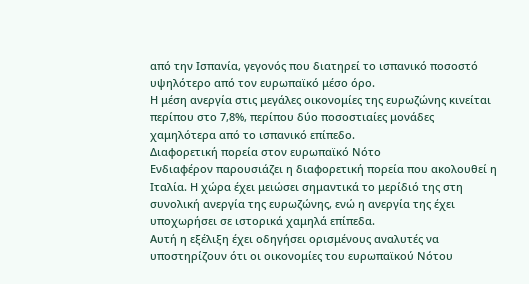από την Ισπανία, γεγονός που διατηρεί το ισπανικό ποσοστό υψηλότερο από τον ευρωπαϊκό μέσο όρο.
Η μέση ανεργία στις μεγάλες οικονομίες της ευρωζώνης κινείται περίπου στο 7,8%, περίπου δύο ποσοστιαίες μονάδες χαμηλότερα από το ισπανικό επίπεδο.
Διαφορετική πορεία στον ευρωπαϊκό Νότο
Ενδιαφέρον παρουσιάζει η διαφορετική πορεία που ακολουθεί η Ιταλία. Η χώρα έχει μειώσει σημαντικά το μερίδιό της στη συνολική ανεργία της ευρωζώνης, ενώ η ανεργία της έχει υποχωρήσει σε ιστορικά χαμηλά επίπεδα.
Αυτή η εξέλιξη έχει οδηγήσει ορισμένους αναλυτές να υποστηρίζουν ότι οι οικονομίες του ευρωπαϊκού Νότου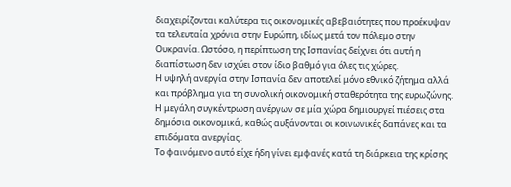διαχειρίζονται καλύτερα τις οικονομικές αβεβαιότητες που προέκυψαν τα τελευταία χρόνια στην Ευρώπη, ιδίως μετά τον πόλεμο στην Ουκρανία. Ωστόσο, η περίπτωση της Ισπανίας δείχνει ότι αυτή η διαπίστωση δεν ισχύει στον ίδιο βαθμό για όλες τις χώρες.
Η υψηλή ανεργία στην Ισπανία δεν αποτελεί μόνο εθνικό ζήτημα αλλά και πρόβλημα για τη συνολική οικονομική σταθερότητα της ευρωζώνης. Η μεγάλη συγκέντρωση ανέργων σε μία χώρα δημιουργεί πιέσεις στα δημόσια οικονομικά, καθώς αυξάνονται οι κοινωνικές δαπάνες και τα επιδόματα ανεργίας.
Το φαινόμενο αυτό είχε ήδη γίνει εμφανές κατά τη διάρκεια της κρίσης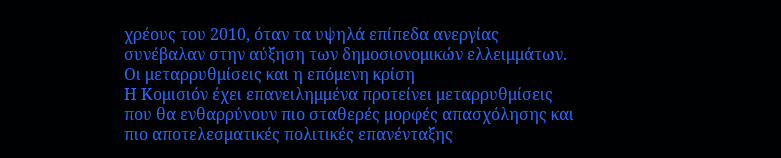χρέους του 2010, όταν τα υψηλά επίπεδα ανεργίας συνέβαλαν στην αύξηση των δημοσιονομικών ελλειμμάτων.
Οι μεταρρυθμίσεις και η επόμενη κρίση
Η Κομισιόν έχει επανειλημμένα προτείνει μεταρρυθμίσεις που θα ενθαρρύνουν πιο σταθερές μορφές απασχόλησης και πιο αποτελεσματικές πολιτικές επανένταξης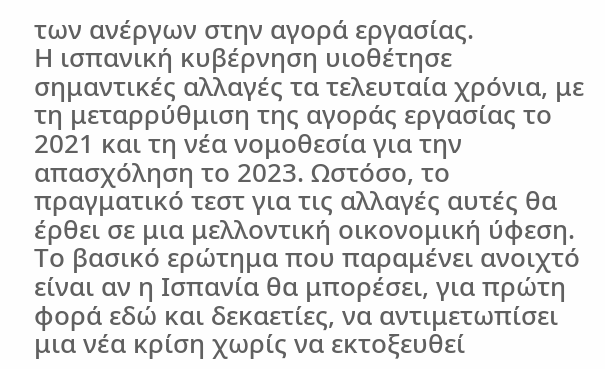των ανέργων στην αγορά εργασίας.
Η ισπανική κυβέρνηση υιοθέτησε σημαντικές αλλαγές τα τελευταία χρόνια, με τη μεταρρύθμιση της αγοράς εργασίας το 2021 και τη νέα νομοθεσία για την απασχόληση το 2023. Ωστόσο, το πραγματικό τεστ για τις αλλαγές αυτές θα έρθει σε μια μελλοντική οικονομική ύφεση.
Το βασικό ερώτημα που παραμένει ανοιχτό είναι αν η Ισπανία θα μπορέσει, για πρώτη φορά εδώ και δεκαετίες, να αντιμετωπίσει μια νέα κρίση χωρίς να εκτοξευθεί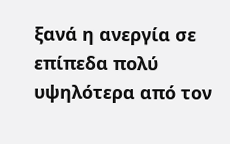ξανά η ανεργία σε επίπεδα πολύ υψηλότερα από τον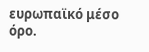ευρωπαϊκό μέσο όρο.